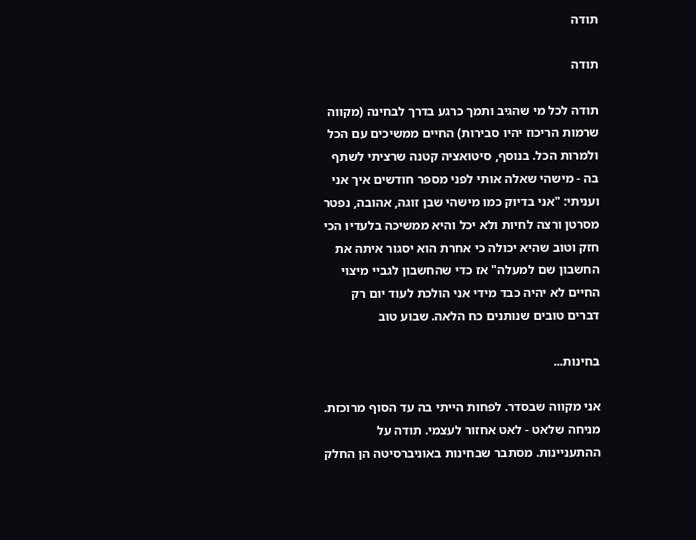תודה

תודה

תודה לכל מי שהגיב ותמך כרגע בדרך לבחינה (מקווה שרמות הריכוז יהיו סבירות) החיים ממשיכים עם הכל ולמרות הכל. בנוסף, סיטואציה קטנה שרציתי לשתף בה - מישהי שאלה אותי לפני מספר חודשים איך אני ועניתי: "אני בדיוק כמו מישהי שבן זוגה, אהובה, נפטר מסרטן ורצה לחיות ולא יכל והיא ממשיכה בלעדיו הכי חזק וטוב שהיא יכולה כי אחרת הוא יסגור איתה את החשבון שם למעלה" אז כדי שהחשבון לגביי מיצוי החיים לא יהיה כבד מידי אני הולכת לעוד יום רק דברים טובים שנותנים כח הלאה. שבוע טוב

בחינות...

אני מקווה שבסדר. לפחות הייתי בה עד הסוף מרוכזת. מניחה שלאט - לאט אחזור לעצמי. תודה על ההתעניינות. מסתבר שבחינות באוניברסיטה הן החלק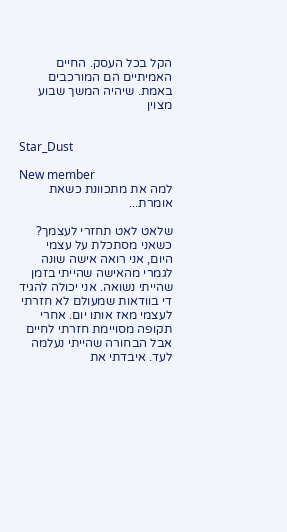הקל בכל העסק. החיים האמיתיים הם המורכבים באמת. שיהיה המשך שבוע מצוין


Star_Dust

New member
למה את מתכוונת כשאת אומרת...

שלאט לאט תחזרי לעצמך? כשאני מסתכלת על עצמי היום, אני רואה אישה שונה לגמרי מהאישה שהייתי בזמן שהייתי נשואה. אני יכולה להגיד די בוודאות שמעולם לא חזרתי לעצמי מאז אותו יום. אחרי תקופה מסויימת חזרתי לחיים אבל הבחורה שהייתי נעלמה לעד. איבדתי את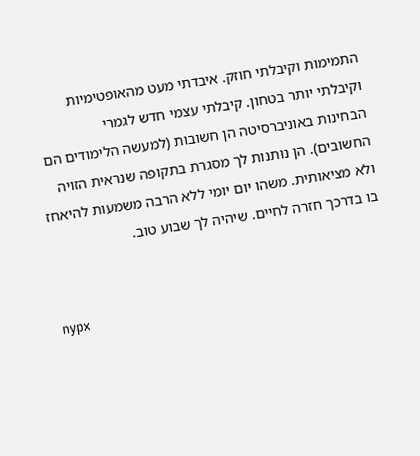התמימות וקיבלתי חוזק. איבדתי מעט מהאופטימיות וקיבלתי יותר בטחון. קיבלתי עצמי חדש לגמרי
הבחינות באוניברסיטה הן חשובות (למעשה הלימודים הם החשובים). הן נותנות לך מסגרת בתקופה שנראית הזויה ולא מציאותית. משהו יום יומי ללא הרבה משמעות להיאחז בו בדרכך חזרה לחיים. שיהיה לך שבוע טוב.


nypx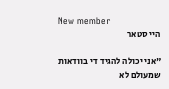New member
היי סטאר

"אני יכולה להגיד די בוודאות שמעולם לא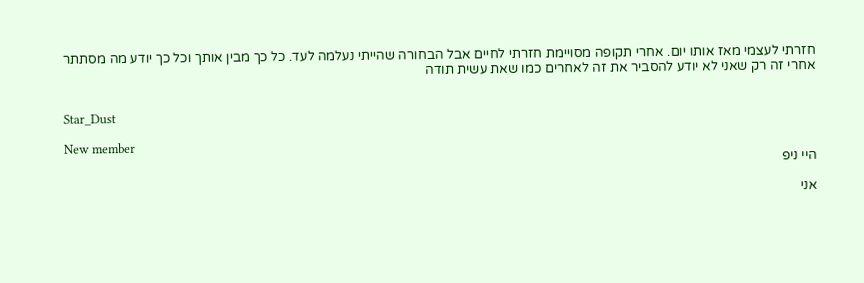חזרתי לעצמי מאז אותו יום. אחרי תקופה מסויימת חזרתי לחיים אבל הבחורה שהייתי נעלמה לעד. כל כך מבין אותך וכל כך יודע מה מסתתר אחרי זה רק שאני לא יודע להסביר את זה לאחרים כמו שאת עשית תודה


Star_Dust

New member
היי ניפ

אני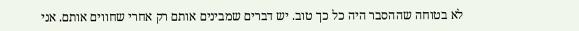לא בטוחה שההסבר היה כל כך טוב. יש דברים שמבינים אותם רק אחרי שחווים אותם. אני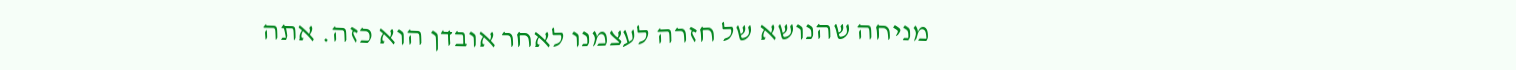מניחה שהנושא של חזרה לעצמנו לאחר אובדן הוא כזה. אתה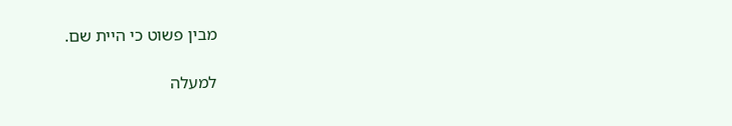מבין פשוט כי היית שם.

למעלה